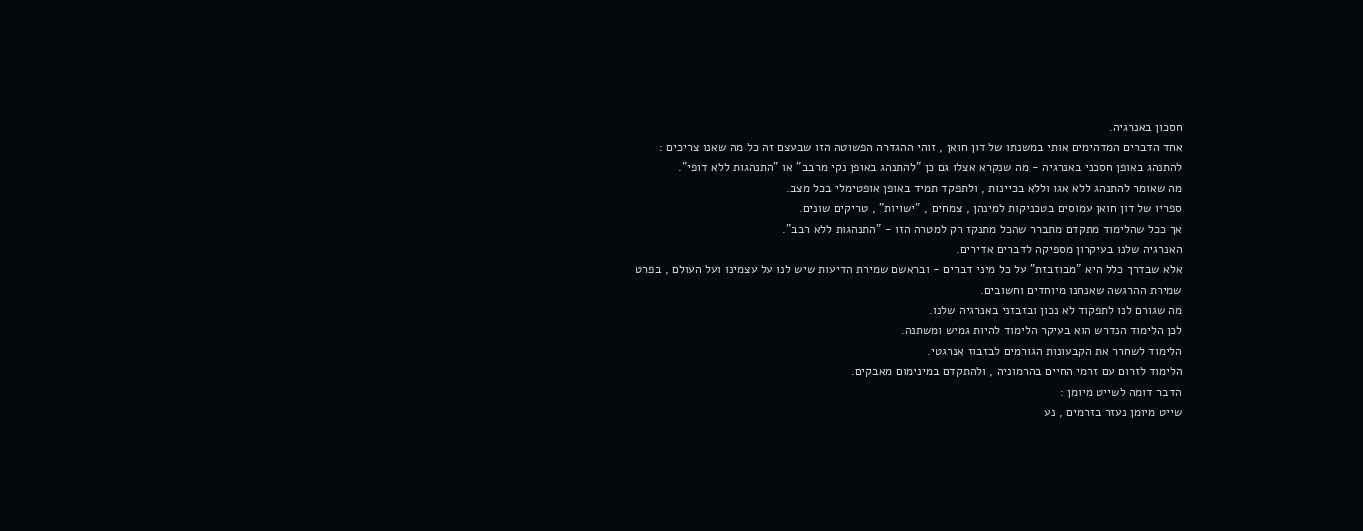חסכון באנרגיה.
אחד הדברים המדהימים אותי במשנתו של דון חואן , זוהי ההגדרה הפשוטה הזו שבעצם זה כל מה שאנו צריכים :
להתנהג באופן חסכני באנרגיה - מה שנקרא אצלו גם כן "להתנהג באופן נקי מרבב" או "התנהגות ללא דופי".
מה שאומר להתנהג ללא אגו וללא בכיינות , ולתפקד תמיד באופן אופטימלי בכל מצב.
ספריו של דון חואן עמוסים בטכניקות למינהן , צמחים , "ישויות" , טריקים שונים.
אך ככל שהלימוד מתקדם מתברר שהכל מתנקז רק למטרה הזו - "התנהגות ללא רבב".
האנרגיה שלנו בעיקרון מספיקה לדברים אדירים.
אלא שבדרך כלל היא "מבוזבזת" על כל מיני דברים - ובראשם שמירת הדיעות שיש לנו על עצמינו ועל העולם , בפרט שמירת ההרגשה שאנחנו מיוחדים וחשובים.
מה שגורם לנו לתפקוד לא נכון ובזבזני באנרגיה שלנו.
לכן הלימוד הנדרש הוא בעיקר הלימוד להיות גמיש ומשתנה.
הלימוד לשחרר את הקבעונות הגורמים לבזבוז אנרגטי.
הלימוד לזרום עם זרמי החיים בהרמוניה , ולהתקדם במינימום מאבקים.
הדבר דומה לשייט מיומן :
שייט מיומן נעזר בזרמים , נע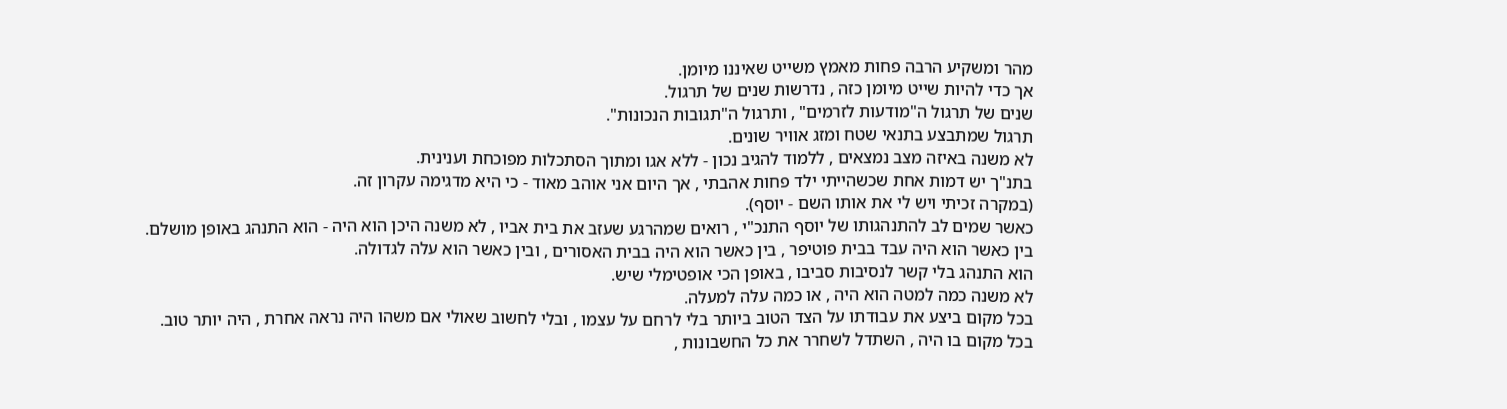מהר ומשקיע הרבה פחות מאמץ משייט שאיננו מיומן.
אך כדי להיות שייט מיומן כזה , נדרשות שנים של תרגול.
שנים של תרגול ה"מודעות לזרמים" , ותרגול ה"תגובות הנכונות".
תרגול שמתבצע בתנאי שטח ומזג אוויר שונים.
לא משנה באיזה מצב נמצאים , ללמוד להגיב נכון - ללא אגו ומתוך הסתכלות מפוכחת וענינית.
בתנ"ך יש דמות אחת שכשהייתי ילד פחות אהבתי , אך היום אני אוהב מאוד - כי היא מדגימה עקרון זה.
(במקרה זכיתי ויש לי את אותו השם - יוסף).
כאשר שמים לב להתנהגותו של יוסף התנכ"י , רואים שמהרגע שעזב את בית אביו , לא משנה היכן הוא היה - הוא התנהג באופן מושלם.
בין כאשר הוא היה עבד בבית פוטיפר , בין כאשר הוא היה בבית האסורים , ובין כאשר הוא עלה לגדולה.
הוא התנהג בלי קשר לנסיבות סביבו , באופן הכי אופטימלי שיש.
לא משנה כמה למטה הוא היה , או כמה עלה למעלה.
בכל מקום ביצע את עבודתו על הצד הטוב ביותר בלי לרחם על עצמו , ובלי לחשוב שאולי אם משהו היה נראה אחרת , היה יותר טוב.
בכל מקום בו היה , השתדל לשחרר את כל החשבונות ,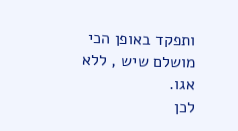ותפקד באופן הכי מושלם שיש , ללא אגו.
לכן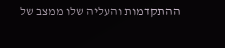ההתקדמות והעליה שלו ממצב של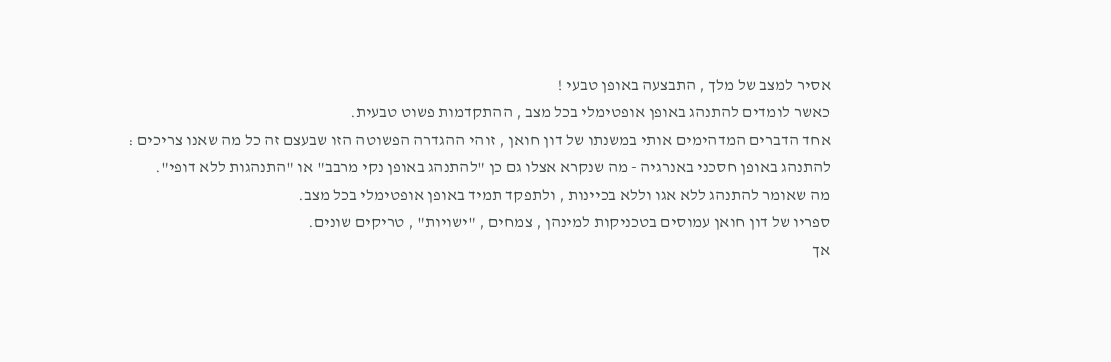אסיר למצב של מלך , התבצעה באופן טבעי !
כאשר לומדים להתנהג באופן אופטימלי בכל מצב , ההתקדמות פשוט טבעית.
אחד הדברים המדהימים אותי במשנתו של דון חואן , זוהי ההגדרה הפשוטה הזו שבעצם זה כל מה שאנו צריכים :
להתנהג באופן חסכני באנרגיה - מה שנקרא אצלו גם כן "להתנהג באופן נקי מרבב" או "התנהגות ללא דופי".
מה שאומר להתנהג ללא אגו וללא בכיינות , ולתפקד תמיד באופן אופטימלי בכל מצב.
ספריו של דון חואן עמוסים בטכניקות למינהן , צמחים , "ישויות" , טריקים שונים.
אך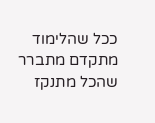ככל שהלימוד מתקדם מתברר שהכל מתנקז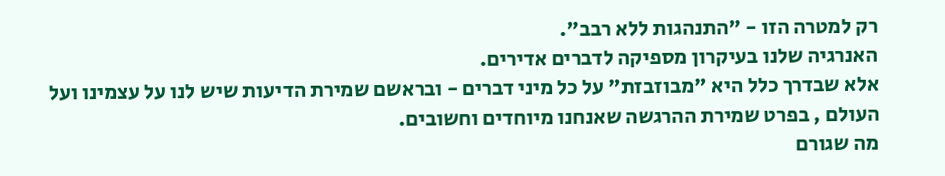רק למטרה הזו - "התנהגות ללא רבב".
האנרגיה שלנו בעיקרון מספיקה לדברים אדירים.
אלא שבדרך כלל היא "מבוזבזת" על כל מיני דברים - ובראשם שמירת הדיעות שיש לנו על עצמינו ועל העולם , בפרט שמירת ההרגשה שאנחנו מיוחדים וחשובים.
מה שגורם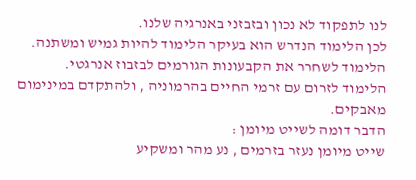לנו לתפקוד לא נכון ובזבזני באנרגיה שלנו.
לכן הלימוד הנדרש הוא בעיקר הלימוד להיות גמיש ומשתנה.
הלימוד לשחרר את הקבעונות הגורמים לבזבוז אנרגטי.
הלימוד לזרום עם זרמי החיים בהרמוניה , ולהתקדם במינימום מאבקים.
הדבר דומה לשייט מיומן :
שייט מיומן נעזר בזרמים , נע מהר ומשקיע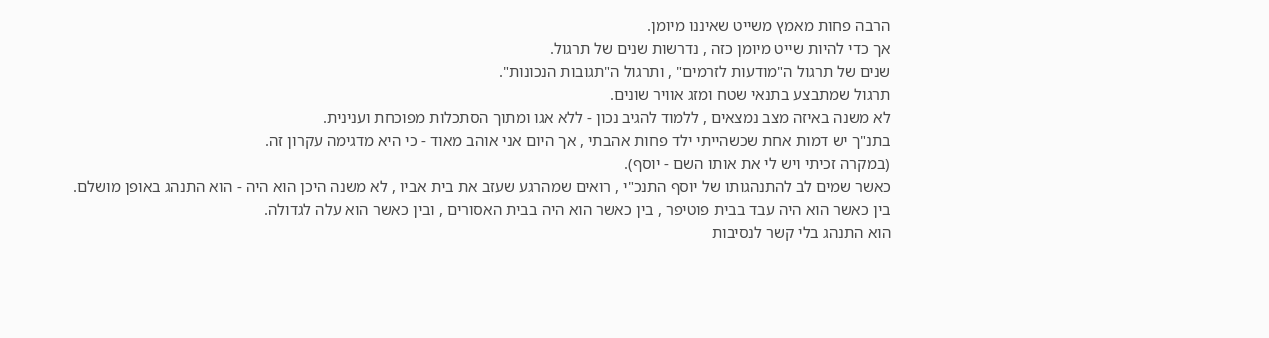הרבה פחות מאמץ משייט שאיננו מיומן.
אך כדי להיות שייט מיומן כזה , נדרשות שנים של תרגול.
שנים של תרגול ה"מודעות לזרמים" , ותרגול ה"תגובות הנכונות".
תרגול שמתבצע בתנאי שטח ומזג אוויר שונים.
לא משנה באיזה מצב נמצאים , ללמוד להגיב נכון - ללא אגו ומתוך הסתכלות מפוכחת וענינית.
בתנ"ך יש דמות אחת שכשהייתי ילד פחות אהבתי , אך היום אני אוהב מאוד - כי היא מדגימה עקרון זה.
(במקרה זכיתי ויש לי את אותו השם - יוסף).
כאשר שמים לב להתנהגותו של יוסף התנכ"י , רואים שמהרגע שעזב את בית אביו , לא משנה היכן הוא היה - הוא התנהג באופן מושלם.
בין כאשר הוא היה עבד בבית פוטיפר , בין כאשר הוא היה בבית האסורים , ובין כאשר הוא עלה לגדולה.
הוא התנהג בלי קשר לנסיבות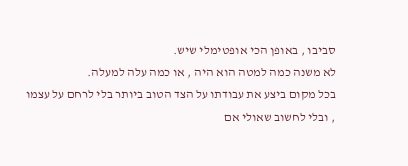סביבו , באופן הכי אופטימלי שיש.
לא משנה כמה למטה הוא היה , או כמה עלה למעלה.
בכל מקום ביצע את עבודתו על הצד הטוב ביותר בלי לרחם על עצמו , ובלי לחשוב שאולי אם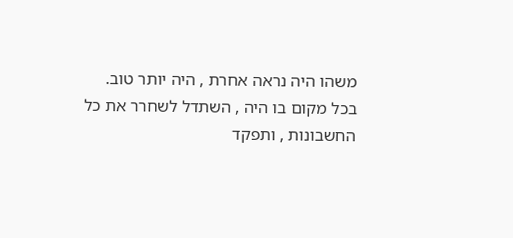משהו היה נראה אחרת , היה יותר טוב.
בכל מקום בו היה , השתדל לשחרר את כל החשבונות , ותפקד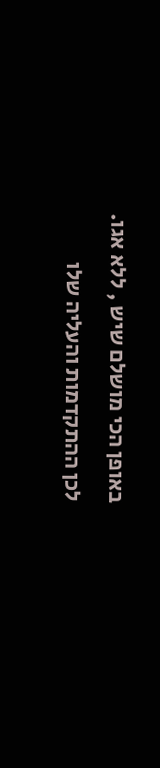באופן הכי מושלם שיש , ללא אגו.
לכן ההתקדמות והעליה שלו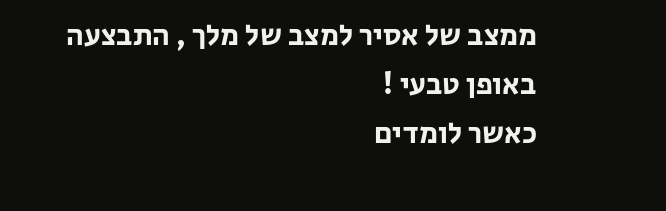ממצב של אסיר למצב של מלך , התבצעה באופן טבעי !
כאשר לומדים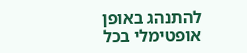להתנהג באופן אופטימלי בכל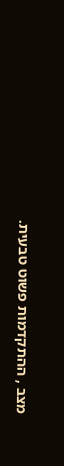מצב , ההתקדמות פשוט טבעית.